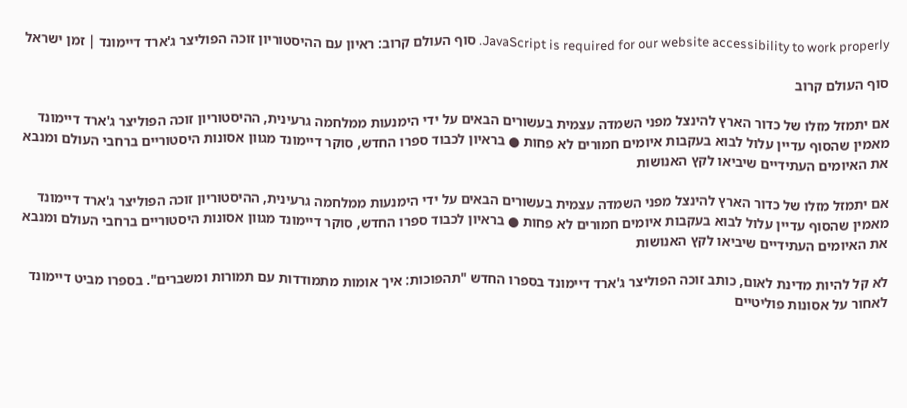JavaScript is required for our website accessibility to work properly. סוף העולם קרוב: ראיון עם ההיסטוריון זוכה הפוליצר ג'ארד דיימונד | זמן ישראל

סוף העולם קרוב

אם יתמזל מזלו של כדור הארץ להינצל מפני השמדה עצמית בעשורים הבאים על ידי הימנעות ממלחמה גרעינית, ההיסטוריון זוכה הפוליצר ג'ארד דיימונד מאמין שהסוף עדיין עלול לבוא בעקבות איומים חמורים לא פחות ● בראיון לכבוד ספרו החדש, סוקר דיימונד מגוון אסונות היסטוריים ברחבי העולם ומנבא את האיומים העתידיים שיביאו לקץ האנושות

אם יתמזל מזלו של כדור הארץ להינצל מפני השמדה עצמית בעשורים הבאים על ידי הימנעות ממלחמה גרעינית, ההיסטוריון זוכה הפוליצר ג'ארד דיימונד מאמין שהסוף עדיין עלול לבוא בעקבות איומים חמורים לא פחות ● בראיון לכבוד ספרו החדש, סוקר דיימונד מגוון אסונות היסטוריים ברחבי העולם ומנבא את האיומים העתידיים שיביאו לקץ האנושות

לא קל להיות מדינת לאום, כותב זוכה הפוליצר ג'ארד דיימונד בספרו החדש "תהפוכות: איך אומות מתמודדות עם תמורות ומשברים". בספרו מביט דיימונד לאחור על אסונות פוליטיים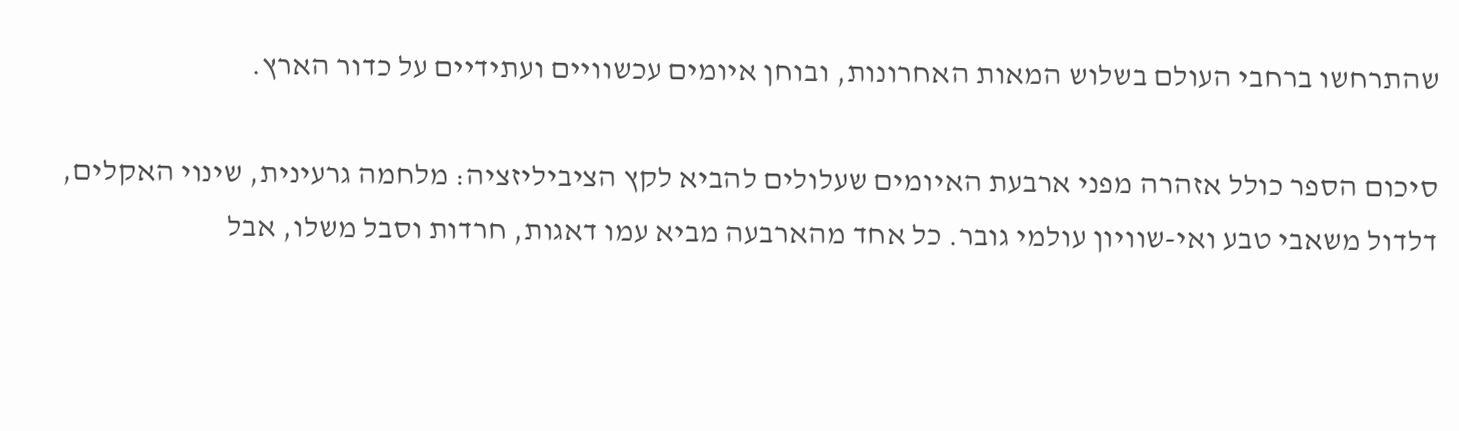שהתרחשו ברחבי העולם בשלוש המאות האחרונות, ובוחן איומים עכשוויים ועתידיים על כדור הארץ.

סיכום הספר כולל אזהרה מפני ארבעת האיומים שעלולים להביא לקץ הציביליזציה: מלחמה גרעינית, שינוי האקלים, דלדול משאבי טבע ואי-שוויון עולמי גובר. כל אחד מהארבעה מביא עמו דאגות, חרדות וסבל משלו, אבל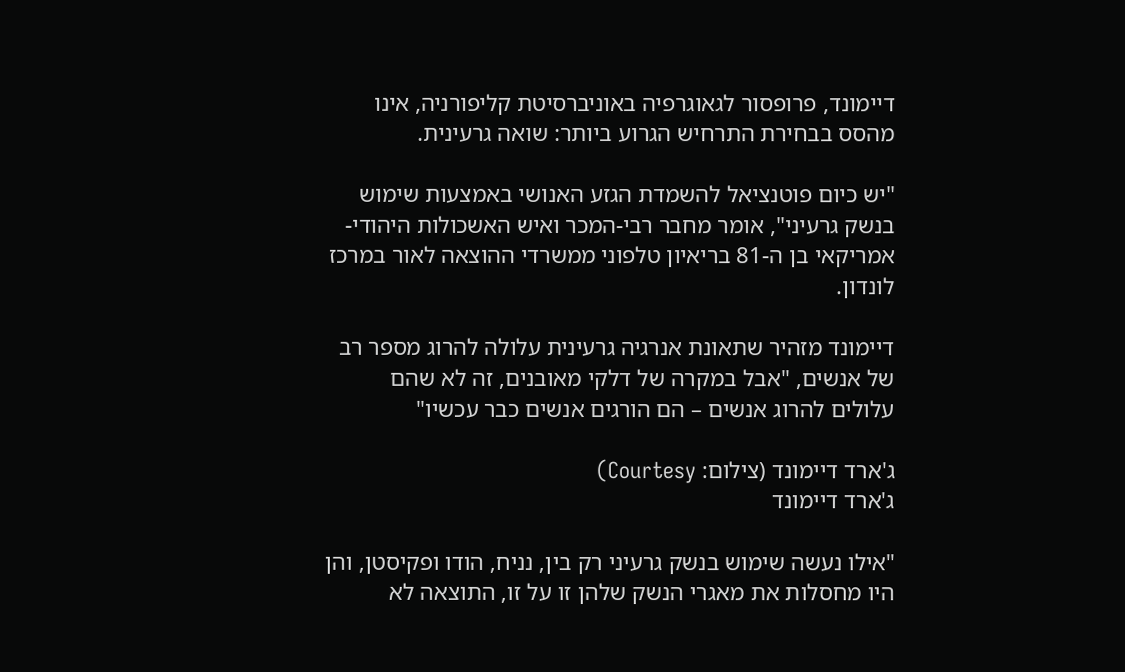דיימונד, פרופסור לגאוגרפיה באוניברסיטת קליפורניה, אינו מהסס בבחירת התרחיש הגרוע ביותר: שואה גרעינית.

"יש כיום פוטנציאל להשמדת הגזע האנושי באמצעות שימוש בנשק גרעיני", אומר מחבר רבי-המכר ואיש האשכולות היהודי-אמריקאי בן ה-81 בריאיון טלפוני ממשרדי ההוצאה לאור במרכז לונדון.

דיימונד מזהיר שתאונת אנרגיה גרעינית עלולה להרוג מספר רב של אנשים, "אבל במקרה של דלקי מאובנים, זה לא שהם עלולים להרוג אנשים – הם הורגים אנשים כבר עכשיו"

ג'ארד דיימונד (צילום: Courtesy)
ג'ארד דיימונד

"אילו נעשה שימוש בנשק גרעיני רק בין, נניח, הודו ופקיסטן, והן היו מחסלות את מאגרי הנשק שלהן זו על זו, התוצאה לא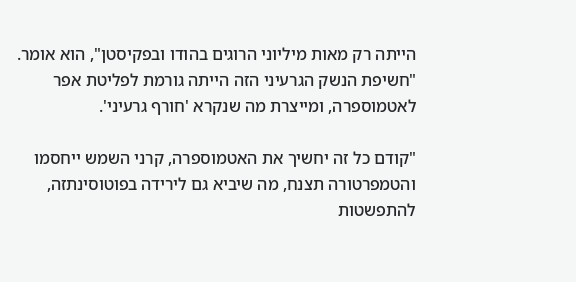הייתה רק מאות מיליוני הרוגים בהודו ובפקיסטן", הוא אומר. "חשיפת הנשק הגרעיני הזה הייתה גורמת לפליטת אפר לאטמוספרה, ומייצרת מה שנקרא 'חורף גרעיני'.

"קודם כל זה יחשיך את האטמוספרה, קרני השמש ייחסמו והטמפרטורה תצנח, מה שיביא גם לירידה בפוטוסינתזה, להתפשטות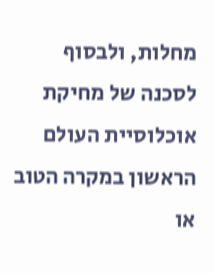מחלות, ולבסוף לסכנה של מחיקת אוכלוסיית העולם הראשון במקרה הטוב או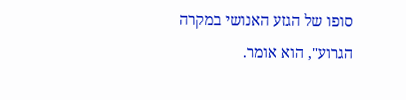סופו של הגזע האנושי במקרה הגרוע", הוא אומר.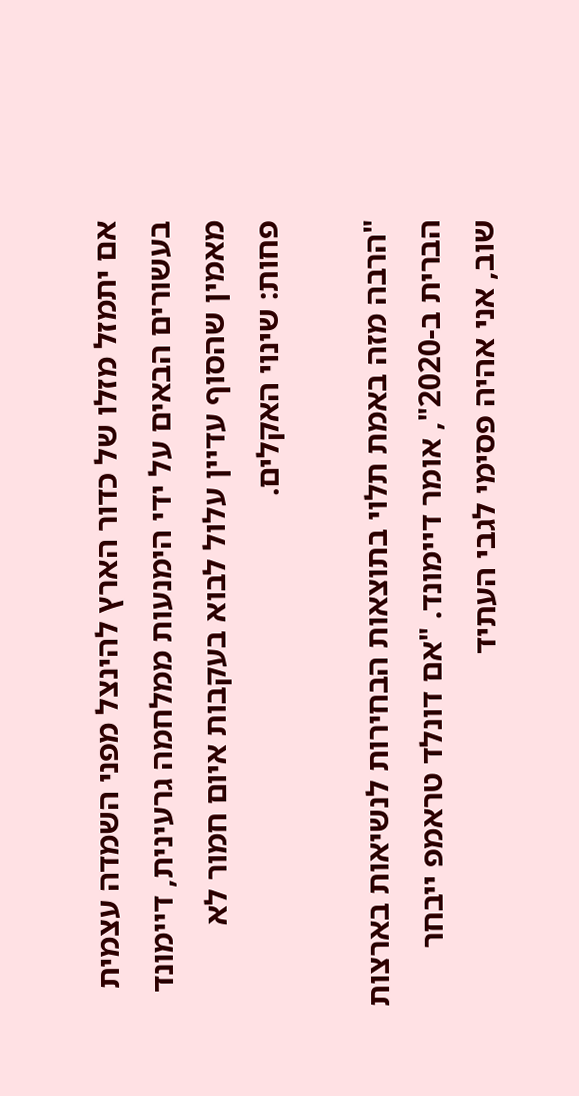אם יתמזל מזלו של כדור הארץ להינצל מפני השמדה עצמית בעשורים הבאים על ידי הימנעות ממלחמה גרעינית, דיימונד מאמין שהסוף עדיין עלול לבוא בעקבות איום חמור לא פחות: שינוי האקלים.

"הרבה מזה באמת תלוי בתוצאות הבחירות לנשיאות בארצות הברית ב-2020", אומר דיימונד. "אם דונלד טראמפ ייבחר שוב, אני אהיה פסימי לגבי העתיד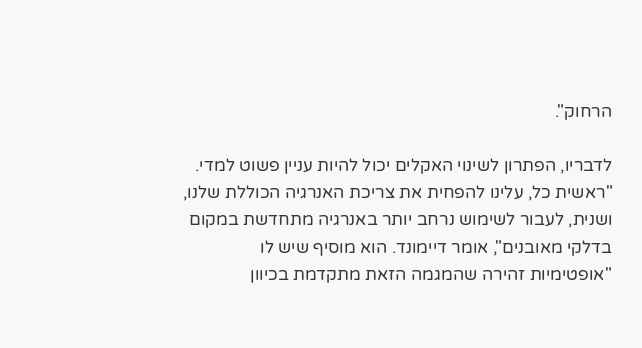הרחוק".

לדבריו, הפתרון לשינוי האקלים יכול להיות עניין פשוט למדי. "ראשית כל, עלינו להפחית את צריכת האנרגיה הכוללת שלנו, ושנית, לעבור לשימוש נרחב יותר באנרגיה מתחדשת במקום בדלקי מאובנים", אומר דיימונד. הוא מוסיף שיש לו "אופטימיות זהירה שהמגמה הזאת מתקדמת בכיוון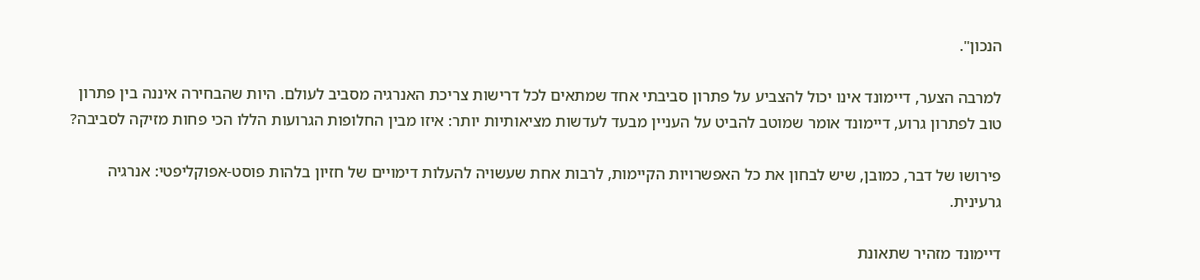הנכון".

למרבה הצער, דיימונד אינו יכול להצביע על פתרון סביבתי אחד שמתאים לכל דרישות צריכת האנרגיה מסביב לעולם. היות שהבחירה איננה בין פתרון טוב לפתרון גרוע, דיימונד אומר שמוטב להביט על העניין מבעד לעדשות מציאותיות יותר: איזו מבין החלופות הגרועות הללו הכי פחות מזיקה לסביבה?

פירושו של דבר, כמובן, שיש לבחון את כל האפשרויות הקיימות, לרבות אחת שעשויה להעלות דימויים של חזיון בלהות פוסט-אפוקליפטי: אנרגיה גרעינית.

דיימונד מזהיר שתאונת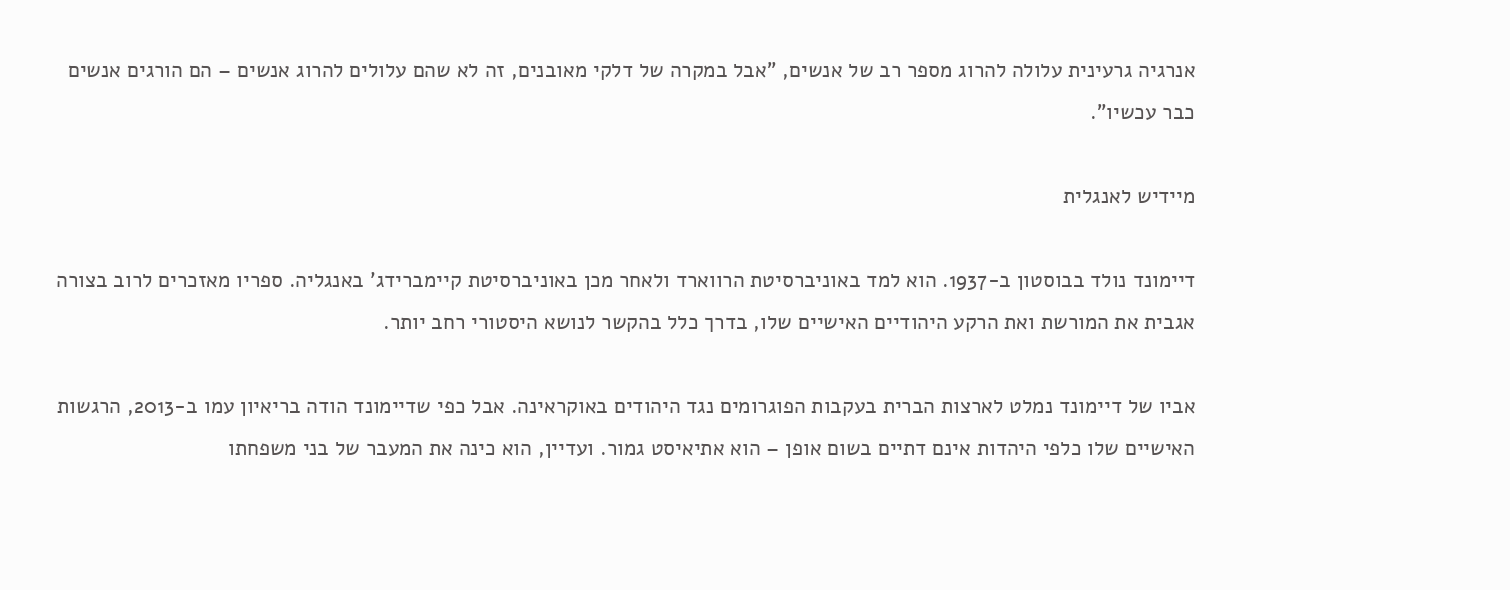אנרגיה גרעינית עלולה להרוג מספר רב של אנשים, "אבל במקרה של דלקי מאובנים, זה לא שהם עלולים להרוג אנשים – הם הורגים אנשים כבר עכשיו".

מיידיש לאנגלית

דיימונד נולד בבוסטון ב-1937. הוא למד באוניברסיטת הרווארד ולאחר מכן באוניברסיטת קיימברידג' באנגליה. ספריו מאזכרים לרוב בצורה אגבית את המורשת ואת הרקע היהודיים האישיים שלו, בדרך כלל בהקשר לנושא היסטורי רחב יותר.

אביו של דיימונד נמלט לארצות הברית בעקבות הפוגרומים נגד היהודים באוקראינה. אבל כפי שדיימונד הודה בריאיון עמו ב-2013, הרגשות האישיים שלו כלפי היהדות אינם דתיים בשום אופן – הוא אתיאיסט גמור. ועדיין, הוא כינה את המעבר של בני משפחתו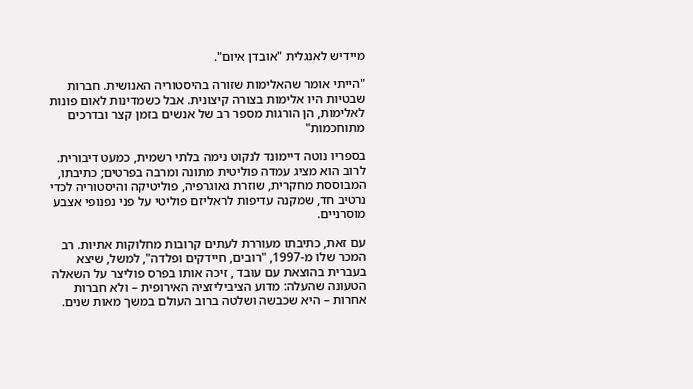מיידיש לאנגלית "אובדן איום".

"הייתי אומר שהאלימות שזורה בהיסטוריה האנושית. חברות שבטיות היו אלימות בצורה קיצונית. אבל כשמדינות לאום פונות לאלימות, הן הורגות מספר רב של אנשים בזמן קצר ובדרכים מתוחכמות"

בספריו נוטה דיימונד לנקוט נימה בלתי רשמית, כמעט דיבורית. לרוב הוא מציג עמדה פוליטית מתונה ומרבה בפרטים; כתיבתו, המבוססת מחקרית, שוזרת גאוגרפיה, פוליטיקה והיסטוריה לכדי נרטיב חד, שמקנה עדיפות לראליזם פוליטי על פני נפנופי אצבע מוסרניים.

עם זאת, כתיבתו מעוררת לעתים קרובות מחלוקות אתיות. רב המכר שלו מ-1997, "רובים, חיידקים ופלדה", למשל, שיצא בעברית בהוצאת עם עובד , זיכה אותו בפרס פוליצר על השאלה הטעונה שהעלה: מדוע הציביליזציה האירופית – ולא חברות אחרות – היא שכבשה ושלטה ברוב העולם במשך מאות שנים.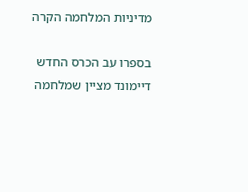מדיניות המלחמה הקרה

בספרו עב הכרס החדש דיימונד מציין שמלחמה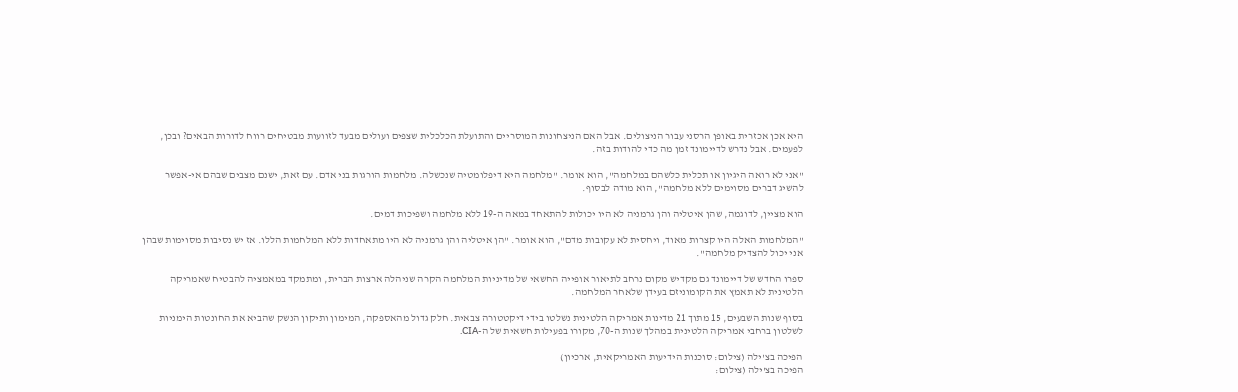היא אכן אכזרית באופן הרסני עבור הניצולים. אבל האם הניצחונות המוסריים והתועלת הכלכלית שצפים ועולים מבעד לזוועות מבטיחים רווח לדורות הבאים? ובכן, לפעמים. אבל נדרש לדיימונד זמן מה כדי להודות בזה.

"אני לא רואה היגיון או תכלית כלשהם במלחמה", הוא אומר. "מלחמה היא דיפלומטיה שנכשלה. מלחמות הורגות בני אדם. עם זאת, ישנם מצבים שבהם אי-אפשר להשיג דברים מסוימים ללא מלחמה", הוא מודה לבסוף.

הוא מציין, לדוגמה, שהן איטליה והן גרמניה לא היו יכולות להתאחד במאה ה-19 ללא מלחמה ושפיכות דמים.

"המלחמות האלה היו קצרות מאוד, ויחסית לא עקובות מדם", הוא אומר. "הן איטליה והן גרמניה לא היו מתאחדות ללא המלחמות הללו. אז יש נסיבות מסוימות שבהן אני יכול להצדיק מלחמה".

ספרו החדש של דיימונד גם מקדיש מקום נרחב לתיאור אופייה החשאי של מדיניות המלחמה הקרה שניהלה ארצות הברית, ומתמקד במאמציה להבטיח שאמריקה הלטינית לא תאמץ את הקומוניזם בעידן שלאחר המלחמה.

בסוף שנות השבעים, 15 מתוך 21 מדינות אמריקה הלטינית נשלטו בידי דיקטטורה צבאית. חלק גדול מהאספקה, המימון ותיקון הנשק שהביא את החונטות הימניות לשלטון ברחבי אמריקה הלטינית במהלך שנות ה-70, מקורו בפעילות חשאית של ה-CIA.

הפיכה בצ'ילה (צילום: סוכנות הידיעות האמריקאית, ארכיון)
הפיכה בצ'ילה (צילום: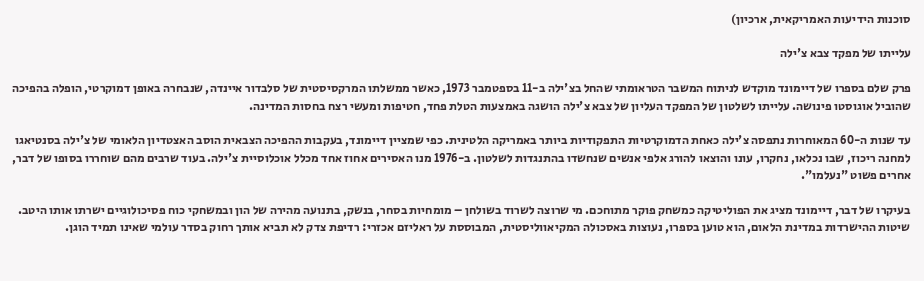סוכנות הידיעות האמריקאית, ארכיון)

עלייתו של מפקד צבא צ'ילה

פרק שלם בספרו של דיימונד מוקדש לניתוח המשבר הטראומתי שהחל בצ'ילה ב-11 בספטמבר 1973, כאשר ממשלתו המרקסיסטית של סלבדור איינדה, שנבחרה באופן דמוקרטי, הופלה בהפיכה שהוביל אוגוסטו פינושה. עלייתו לשלטון של המפקד העליון של צבא צ'ילה הושגה באמצעות הטלת פחד, חטיפות ומעשי רצח בחסות המדינה.

עד שנות ה-60 המאוחרות נתפסה צ'ילה כאחת הדמוקרטיות התפקודיות ביותר באמריקה הלטינית. כפי שמציין דיימונד, בעקבות ההפיכה הצבאית הוסב האצטדיון הלאומי של צ'ילה בסנטיאגו למחנה ריכוז, שבו נכלאו, נחקרו, עונו והוצאו להורג אלפי אנשים שנחשדו בהתנגדות לשלטון. ב-1976 מנו האסירים אחוז אחד מכלל אוכלוסיית צ'ילה. בעוד שרבים מהם שוחררו בסופו של דבר, אחרים פשוט "נעלמו".

בעיקרו של דבר, דיימונד מציג את הפוליטיקה כמשחק פוקר מתוחכם. מי שרוצה לשרוד בשולחן – מומחיות בסחר, בנשק, בתנועה מהירה של הון ובמשחקי כוח פסיכולוגיים ישרתו אותו היטב. שיטות ההישרדות במדינת הלאום, הוא טוען בספרו, נעוצות באסכולה המקיאווליסטית, המבוססת על ראליזם אכזרי: רדיפת צדק לא תביא אותך רחוק בסדר עולמי שאינו תמיד הוגן.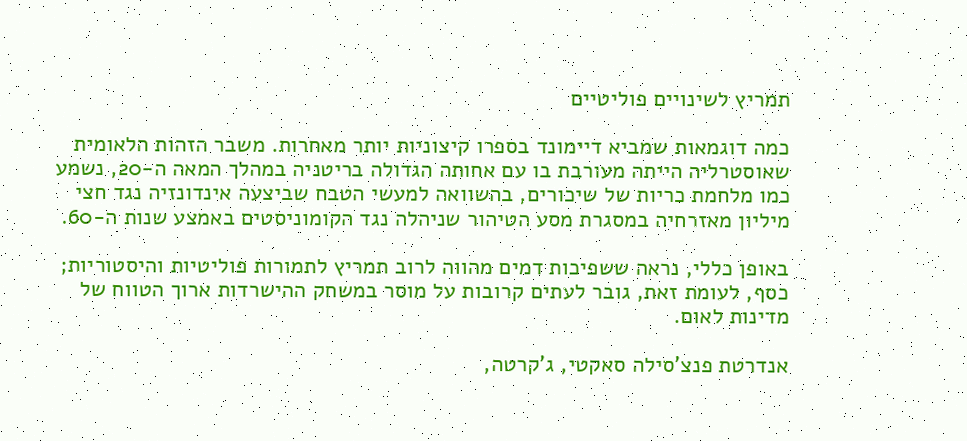תמריץ לשינויים פוליטיים

כמה דוגמאות שמביא דיימונד בספרו קיצוניות יותר מאחרות. משבר הזהות הלאומית שאוסטרליה הייתה מעורבת בו עם אחותה הגדולה בריטניה במהלך המאה ה-20, נשמע כמו מלחמת כריות של שיכורים, בהשוואה למעשי הטבח שביצעה אינדונזיה נגד חצי מיליון מאזרחיה במסגרת מסע הטיהור שניהלה נגד הקומוניסטים באמצע שנות ה-60.

באופן כללי, נראה ששפיכות דמים מהווה לרוב תמריץ לתמורות פוליטיות והיסטוריות; כסף, לעומת זאת, גובר לעתים קרובות על מוסר במשחק ההישרדות ארוך הטווח של מדינות לאום.

אנדרטת פנצ'סילה סאקטי, ג'קרטה,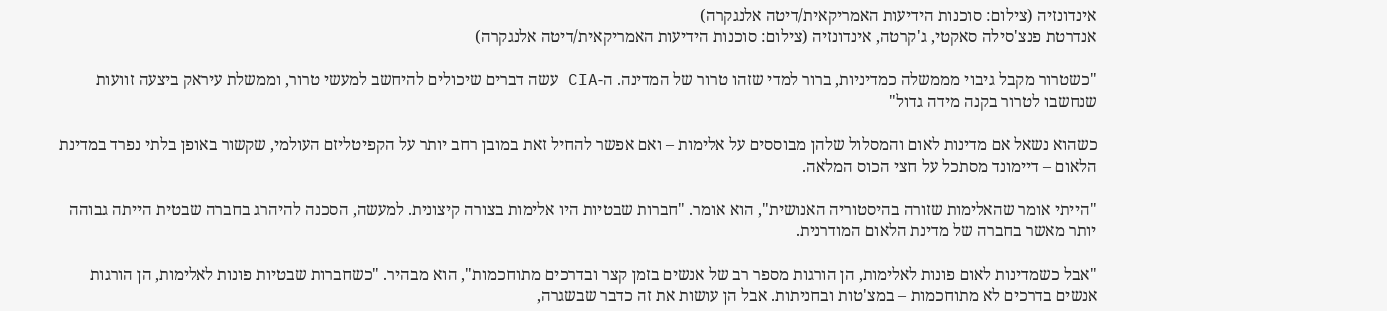אינדונזיה (צילום: סוכנות הידיעות האמריקאית/דיטה אלנגקרה)
אנדרטת פנצ'סילה סאקטי, ג'קרטה, אינדונזיה (צילום: סוכנות הידיעות האמריקאית/דיטה אלנגקרה)

"כשטרור מקבל גיבוי מממשלה כמדיניות, ברור למדי שזהו טרור של המדינה. ה-CIA עשה דברים שיכולים להיחשב למעשי טרור, וממשלת עיראק ביצעה זוועות שנחשבו לטרור בקנה מידה גדול"

כשהוא נשאל אם מדינות לאום והמסלול שלהן מבוססים על אלימות – ואם אפשר להחיל זאת במובן רחב יותר על הקפיטליזם העולמי, שקשור באופן בלתי נפרד במדינת הלאום – דיימונד מסתכל על חצי הכוס המלאה.

"הייתי אומר שהאלימות שזורה בהיסטוריה האנושית", הוא אומר. "חברות שבטיות היו אלימות בצורה קיצונית. למעשה, הסכנה להיהרג בחברה שבטית הייתה גבוהה יותר מאשר בחברה של מדינת הלאום המודרנית.

"אבל כשמדינות לאום פונות לאלימות, הן הורגות מספר רב של אנשים בזמן קצר ובדרכים מתוחכמות", הוא מבהיר. "כשחברות שבטיות פונות לאלימות, הן הורגות אנשים בדרכים לא מתוחכמות – במצ'טות ובחניתות. אבל הן עושות את זה כדבר שבשגרה,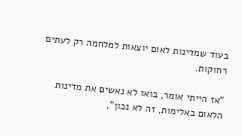בעוד שמדינות לאום יוצאות למלחמה רק לעתים רחוקות.

"אז הייתי אומר, בואו לא נאשים את מדינות הלאום באלימות, זה לא נכון",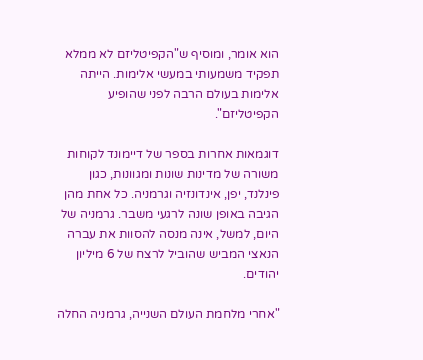הוא אומר, ומוסיף ש"הקפיטליזם לא ממלא תפקיד משמעותי במעשי אלימות. הייתה אלימות בעולם הרבה לפני שהופיע הקפיטליזם".

דוגמאות אחרות בספר של דיימונד לקוחות משורה של מדינות שונות ומגוונות, כגון פינלנד, יפן, אינדונזיה וגרמניה. כל אחת מהן הגיבה באופן שונה לרגעי משבר. גרמניה של היום, למשל, אינה מנסה להסוות את עברה הנאצי המביש שהוביל לרצח של 6 מיליון יהודים.

"אחרי מלחמת העולם השנייה, גרמניה החלה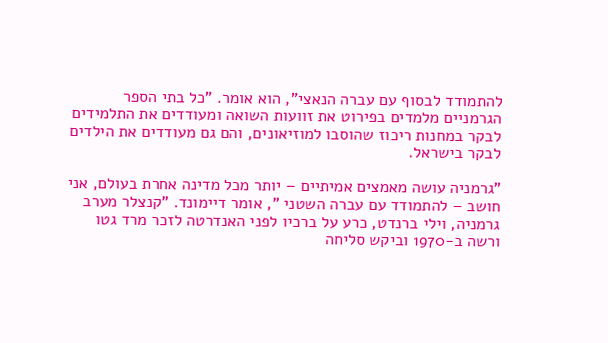להתמודד לבסוף עם עברה הנאצי", הוא אומר. "כל בתי הספר הגרמניים מלמדים בפירוט את זוועות השואה ומעודדים את התלמידים לבקר במחנות ריכוז שהוסבו למוזיאונים, והם גם מעודדים את הילדים לבקר בישראל.

"גרמניה עושה מאמצים אמיתיים – יותר מכל מדינה אחרת בעולם, אני חושב – להתמודד עם עברה השטני ", אומר דיימונד. "קנצלר מערב גרמניה, וילי ברנדט, כרע על ברכיו לפני האנדרטה לזכר מרד גטו ורשה ב-1970 וביקש סליחה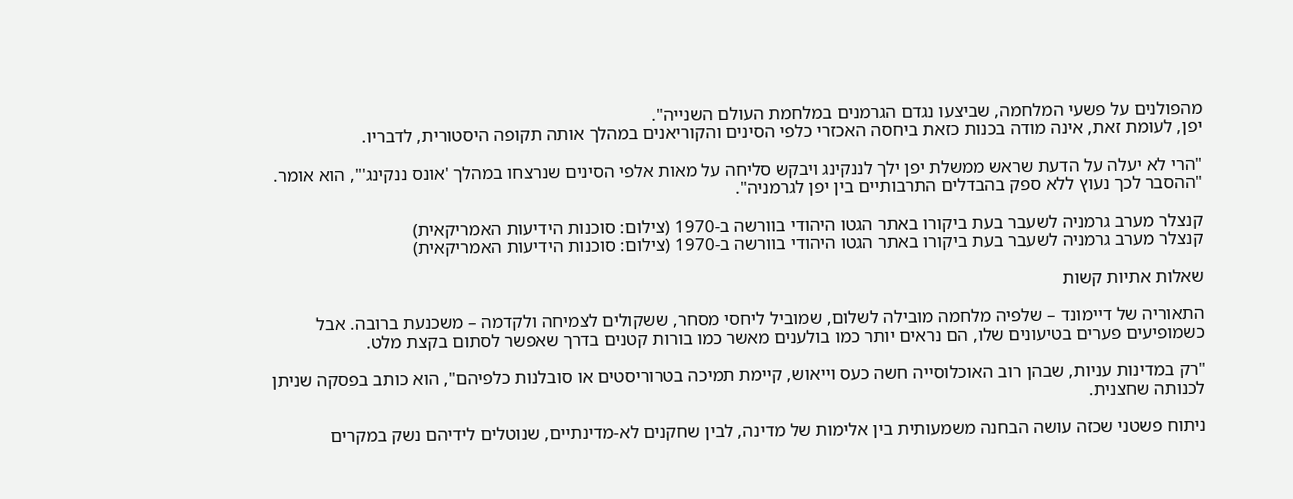מהפולנים על פשעי המלחמה, שביצעו נגדם הגרמנים במלחמת העולם השנייה".
יפן, לעומת זאת, אינה מודה בכנות כזאת ביחסה האכזרי כלפי הסינים והקוריאנים במהלך אותה תקופה היסטורית, לדבריו.

"הרי לא יעלה על הדעת שראש ממשלת יפן ילך לננקינג ויבקש סליחה על מאות אלפי הסינים שנרצחו במהלך 'אונס ננקינג'", הוא אומר. "ההסבר לכך נעוץ ללא ספק בהבדלים התרבותיים בין יפן לגרמניה".

קנצלר מערב גרמניה לשעבר בעת ביקורו באתר הגטו היהודי בוורשה ב-1970 (צילום: סוכנות הידיעות האמריקאית)
קנצלר מערב גרמניה לשעבר בעת ביקורו באתר הגטו היהודי בוורשה ב-1970 (צילום: סוכנות הידיעות האמריקאית)

שאלות אתיות קשות

התאוריה של דיימונד – שלפיה מלחמה מובילה לשלום, שמוביל ליחסי מסחר, ששקולים לצמיחה ולקדמה – משכנעת ברובה. אבל כשמופיעים פערים בטיעונים שלו, הם נראים יותר כמו בולענים מאשר כמו בורות קטנים בדרך שאפשר לסתום בקצת מלט.

"רק במדינות עניות, שבהן רוב האוכלוסייה חשה כעס וייאוש, קיימת תמיכה בטרוריסטים או סובלנות כלפיהם", הוא כותב בפסקה שניתן לכנותה שחצנית.

ניתוח פשטני שכזה עושה הבחנה משמעותית בין אלימות של מדינה, לבין שחקנים לא-מדינתיים, שנוטלים לידיהם נשק במקרים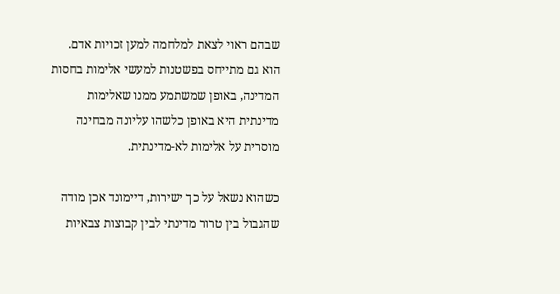שבהם ראוי לצאת למלחמה למען זכויות אדם. הוא גם מתייחס בפשטנות למעשי אלימות בחסות המדינה, באופן שמשתמע ממנו שאלימות מדינתית היא באופן כלשהו עליונה מבחינה מוסרית על אלימות לא-מדינתית.

כשהוא נשאל על כך ישירות, דיימונד אכן מודה שהגבול בין טרור מדינתי לבין קבוצות צבאיות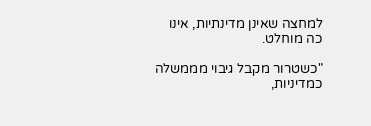למחצה שאינן מדינתיות, אינו כה מוחלט.

"כשטרור מקבל גיבוי מממשלה כמדיניות,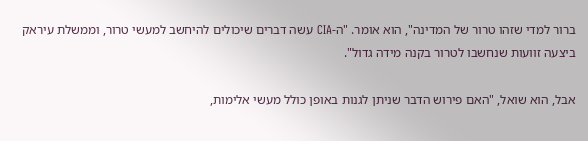ברור למדי שזהו טרור של המדינה", הוא אומר. "ה-CIA עשה דברים שיכולים להיחשב למעשי טרור, וממשלת עיראק ביצעה זוועות שנחשבו לטרור בקנה מידה גדול".

אבל, הוא שואל, "האם פירוש הדבר שניתן לגנות באופן כולל מעשי אלימות,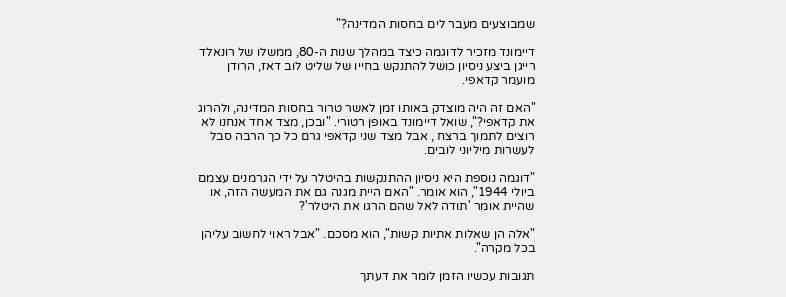שמבוצעים מעבר לים בחסות המדינה?"

דיימונד מזכיר לדוגמה כיצד במהלך שנות ה-80, ממשלו של רונאלד רייגן ביצע ניסיון כושל להתנקש בחייו של שליט לוב דאז, הרודן מועמר קדאפי.

"האם זה היה מוצדק באותו זמן לאשר טרור בחסות המדינה, ולהרוג את קדאפי?", שואל דיימונד באופן רטורי. "ובכן, מצד אחד אנחנו לא רוצים לתמוך ברצח , אבל מצד שני קדאפי גרם כל כך הרבה סבל לעשרות מיליוני לובים.

"דוגמה נוספת היא ניסיון ההתנקשות בהיטלר על ידי הגרמנים עצמם ביולי 1944", הוא אומר. "האם היית מגנה גם את המעשה הזה, או שהיית אומר 'תודה לאל שהם הרגו את היטלר'?

"אלה הן שאלות אתיות קשות", הוא מסכם. "אבל ראוי לחשוב עליהן בכל מקרה".

תגובות עכשיו הזמן לומר את דעתך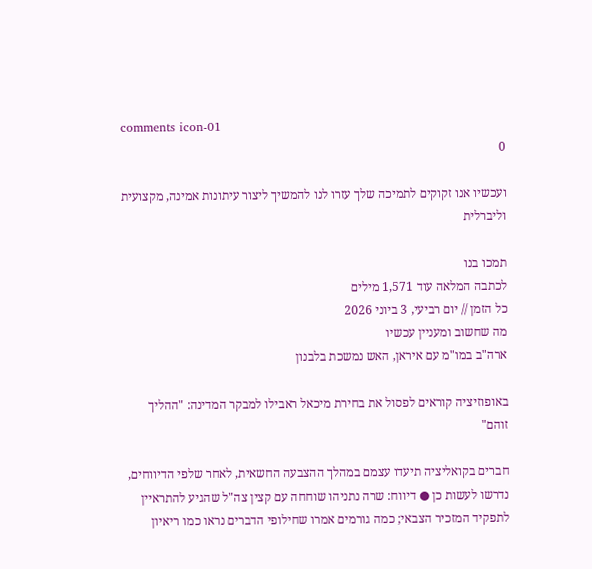comments icon-01
0

ועכשיו אנו זקוקים לתמיכה שלך עזרו לנו להמשיך ליצור עיתונות אמינה, מקצועית וליברלית

תמכו בנו
לכתבה המלאה עוד 1,571 מילים
כל הזמן // יום רביעי, 3 ביוני 2026
מה שחשוב ומעניין עכשיו
ארה"ב במו"מ עם איראן, האש נמשכת בלבנון

באופוזיציה קוראים לפסול את בחירת מיכאל ראבילו למבקר המדינה: "ההליך זוהם"

חברים בקואליציה תיעדו עצמם במהלך ההצבעה החשאית, לאחר שלפי הדיווחים, נדרשו לעשות כן ● דיווח: שרה נתניהו שוחחה עם קצין צה"ל שהגיע להתראיין לתפקיד המזכיר הצבאי; כמה גורמים אמרו שחילופי הדברים נראו כמו ריאיון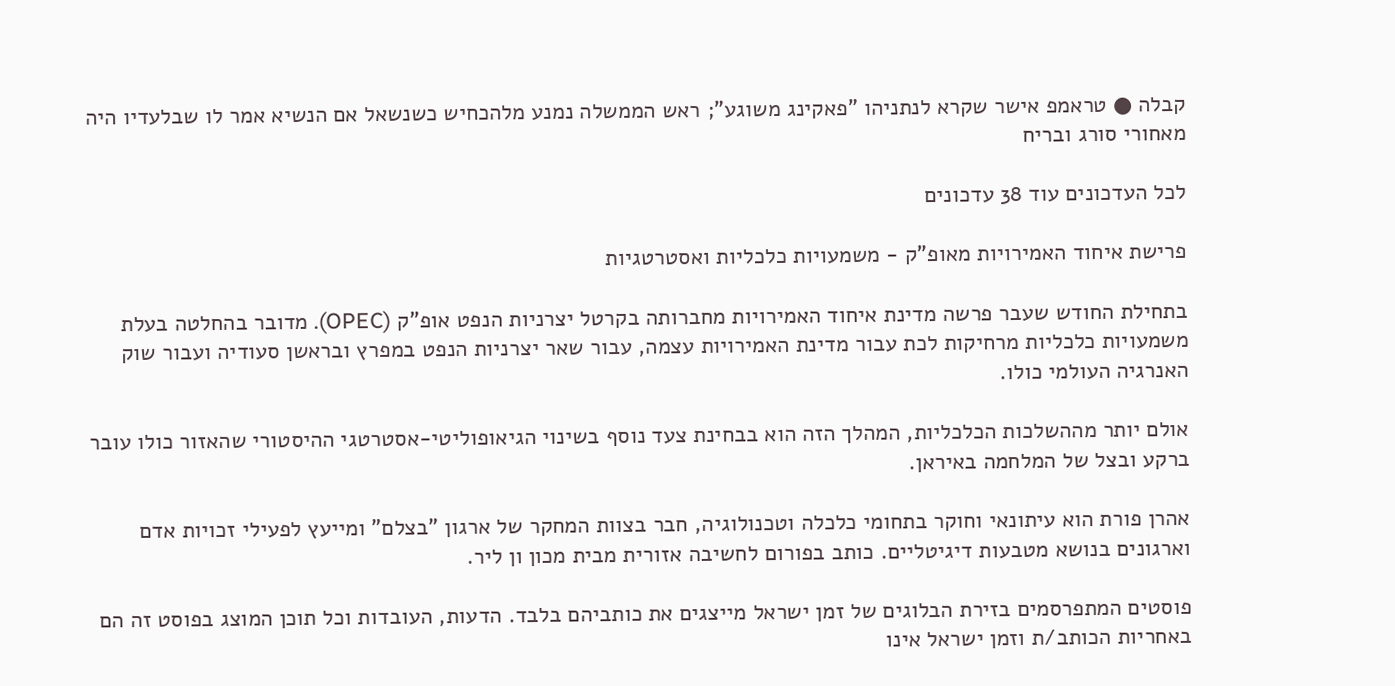קבלה ● טראמפ אישר שקרא לנתניהו "פאקינג משוגע"; ראש הממשלה נמנע מלהכחיש כשנשאל אם הנשיא אמר לו שבלעדיו היה מאחורי סורג ובריח

לכל העדכונים עוד 38 עדכונים

פרישת איחוד האמירויות מאופ"ק - משמעויות כלכליות ואסטרטגיות

בתחילת החודש שעבר פרשה מדינת איחוד האמירויות מחברותה בקרטל יצרניות הנפט אופ"ק (OPEC). מדובר בהחלטה בעלת משמעויות כלכליות מרחיקות לכת עבור מדינת האמירויות עצמה, עבור שאר יצרניות הנפט במפרץ ובראשן סעודיה ועבור שוק האנרגיה העולמי כולו.

אולם יותר מההשלכות הכלכליות, המהלך הזה הוא בבחינת צעד נוסף בשינוי הגיאופוליטי-אסטרטגי ההיסטורי שהאזור כולו עובר ברקע ובצל של המלחמה באיראן.

אהרן פורת הוא עיתונאי וחוקר בתחומי כלכלה וטכנולוגיה, חבר בצוות המחקר של ארגון "בצלם" ומייעץ לפעילי זכויות אדם וארגונים בנושא מטבעות דיגיטליים. כותב בפורום לחשיבה אזורית מבית מכון ון ליר.

פוסטים המתפרסמים בזירת הבלוגים של זמן ישראל מייצגים את כותביהם בלבד. הדעות, העובדות וכל תוכן המוצג בפוסט זה הם באחריות הכותב/ת וזמן ישראל אינו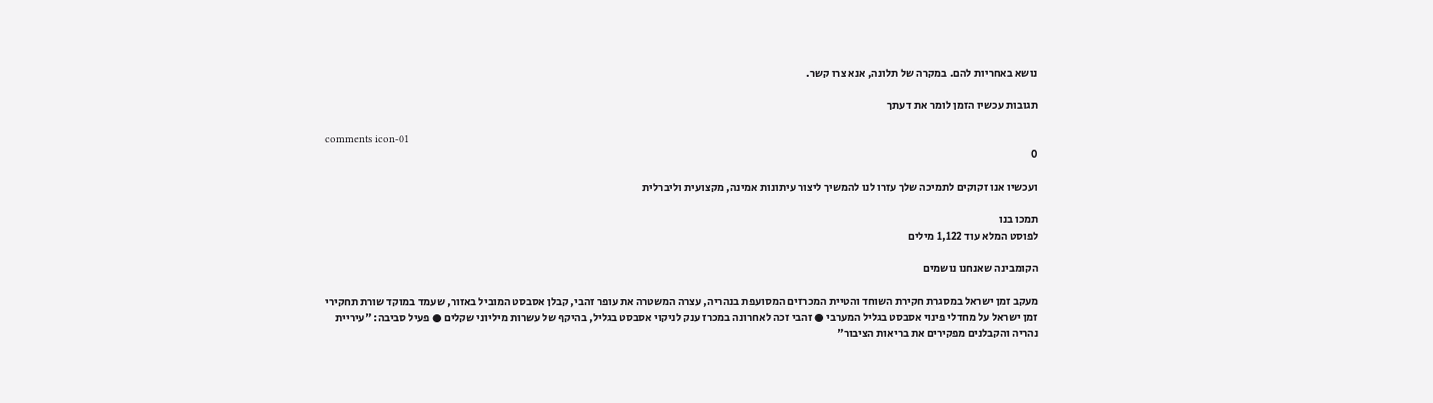נושא באחריות להם. במקרה של תלונה, אנא צרו קשר.

תגובות עכשיו הזמן לומר את דעתך

comments icon-01
0

ועכשיו אנו זקוקים לתמיכה שלך עזרו לנו להמשיך ליצור עיתונות אמינה, מקצועית וליברלית

תמכו בנו
לפוסט המלא עוד 1,122 מילים

הקומבינה שאנחנו נושמים

מעקב זמן ישראל במסגרת חקירת השוחד והטיית המכרזים המסועפת בנהריה, עצרה המשטרה את עופר זהבי, קבלן אסבסט המוביל באזור, שעמד במוקד שורת תחקירי זמן ישראל על מחדלי פינוי אסבסט בגליל המערבי ● זהבי זכה לאחרונה במכרז ענק לניקוי אסבסט בגליל, בהיקף של עשרות מיליוני שקלים ● פעיל סביבה: "עיריית נהריה והקבלנים מפקירים את בריאות הציבור"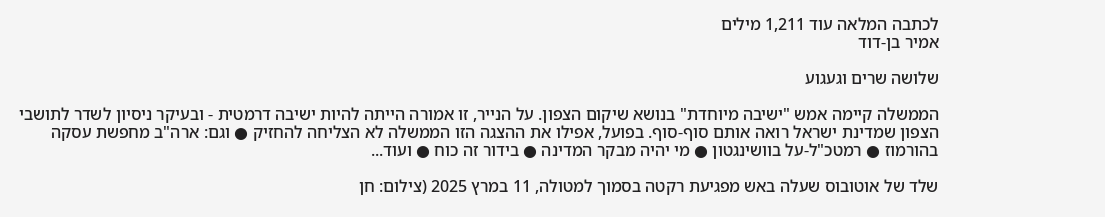לכתבה המלאה עוד 1,211 מילים
אמיר בן-דוד

שלושה שרים וגעגוע

הממשלה קיימה אמש "ישיבה מיוחדת" בנושא שיקום הצפון. על הנייר, זו אמורה הייתה להיות ישיבה דרמטית - ובעיקר ניסיון לשדר לתושבי הצפון שמדינת ישראל רואה אותם סוף-סוף. בפועל, אפילו את ההצגה הזו הממשלה לא הצליחה להחזיק ● וגם: ארה"ב מחפשת עסקה בהורמוז ● רמטכ"ל-על בוושינגטון ● מי יהיה מבקר המדינה ● בידור זה כוח ● ועוד...

שלד של אוטובוס שעלה באש מפגיעת רקטה בסמוך למטולה, 11 במרץ 2025 (צילום: חן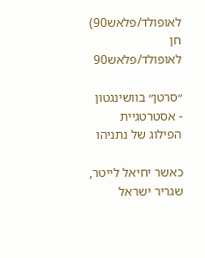לאופולד/פלאש90)
חן לאופולד/פלאש90

״סרטן״ בוושינגטון - אסטרטגיית הפילוג של נתניהו

כאשר יחיאל לייטר, שגריר ישראל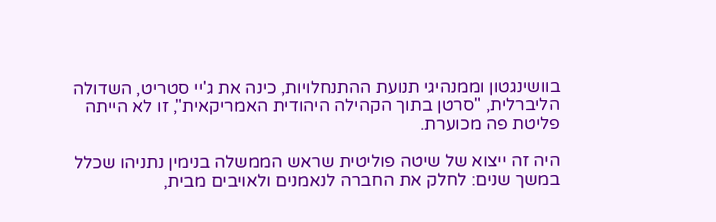בוושינגטון וממנהיגי תנועת ההתנחלויות, כינה את ג'יי סטריט, השדולה הליברלית, "סרטן בתוך הקהילה היהודית האמריקאית", זו לא הייתה פליטת פה מכוערת.

היה זה ייצוא של שיטה פוליטית שראש הממשלה בנימין נתניהו שכלל במשך שנים: לחלק את החברה לנאמנים ולאויבים מבית,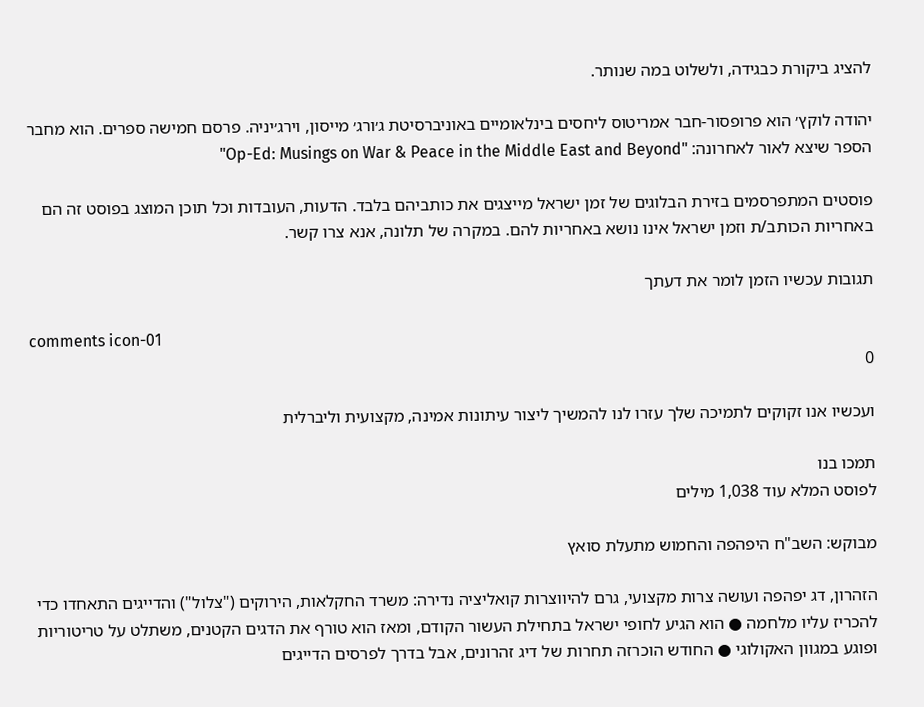להציג ביקורת כבגידה, ולשלוט במה שנותר.

יהודה לוקץ׳ הוא פרופסור-חבר אמריטוס ליחסים בינלאומיים באוניברסיטת ג׳ורג׳ מייסון, וירג׳יניה. פרסם חמישה ספרים. הוא מחבר הספר שיצא לאור לאחרונה: "Op-Ed: Musings on War & Peace in the Middle East and Beyond"

פוסטים המתפרסמים בזירת הבלוגים של זמן ישראל מייצגים את כותביהם בלבד. הדעות, העובדות וכל תוכן המוצג בפוסט זה הם באחריות הכותב/ת וזמן ישראל אינו נושא באחריות להם. במקרה של תלונה, אנא צרו קשר.

תגובות עכשיו הזמן לומר את דעתך

comments icon-01
0

ועכשיו אנו זקוקים לתמיכה שלך עזרו לנו להמשיך ליצור עיתונות אמינה, מקצועית וליברלית

תמכו בנו
לפוסט המלא עוד 1,038 מילים

מבוקש: השב"ח היפהפה והחמוש מתעלת סואץ

הזהרון, דג יפהפה ועושה צרות מקצועי, גרם להיווצרות קואליציה נדירה: משרד החקלאות, הירוקים ("צלול") והדייגים התאחדו כדי להכריז עליו מלחמה ● הוא הגיע לחופי ישראל בתחילת העשור הקודם, ומאז הוא טורף את הדגים הקטנים, משתלט על טריטוריות ופוגע במגוון האקולוגי ● החודש הוכרזה תחרות של דיג זהרונים, אבל בדרך לפרסים הדייגים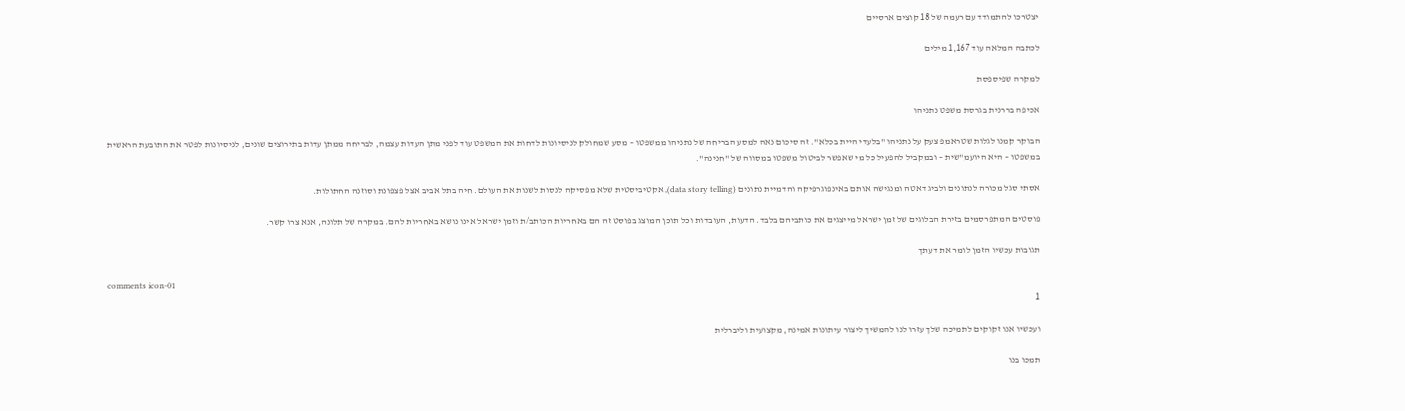יצטרכו להתמודד עם רעמה של 18 קוצים ארסיים

לכתבה המלאה עוד 1,167 מילים

למקרה שפיספסת

אכיפה בררנית בגרסת משפט נתניהו

הבוקר קמנו לגלות שטראמפ צעק על נתניהו "בלעדי היית בכלא". זה סיכום נאה למסע הבריחה של נתניהו ממשפטו – מסע שמחולק לניסיונות לדחות את המשפט עוד לפני מתן העדות עצמה, לבריחה ממתן עדות בתירוצים שונים, לניסיונות לפטר את התובעת הראשית במשפטו – היא היועמ"שית – ובמקביל להפעיל כל מי שאפשר לביטול משפטו במסווה של "חנינה".

אסתי סגל מכורה לנתונים ולביג דאטה ומנגישה אותם באינפוגרפיקה והדמיית נתונים (data story telling), אקטיביסטית שלא מפסיקה לנסות לשנות את העולם. חיה בתל אביב אצל פצפונת וסוזנה החתולות.

פוסטים המתפרסמים בזירת הבלוגים של זמן ישראל מייצגים את כותביהם בלבד. הדעות, העובדות וכל תוכן המוצג בפוסט זה הם באחריות הכותב/ת וזמן ישראל אינו נושא באחריות להם. במקרה של תלונה, אנא צרו קשר.

תגובות עכשיו הזמן לומר את דעתך

comments icon-01
1

ועכשיו אנו זקוקים לתמיכה שלך עזרו לנו להמשיך ליצור עיתונות אמינה, מקצועית וליברלית

תמכו בנו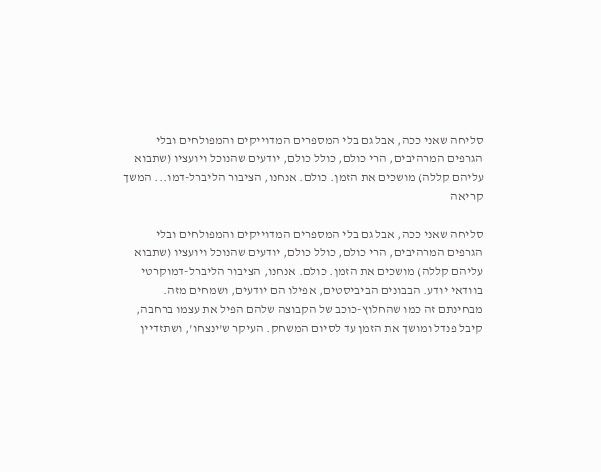סליחה שאני ככה, אבל גם בלי המספרים המדוייקים והמפולחים ובלי הגרפים המרהיבים, הרי כולם, כולל כולם, יודעים שהנוכל ויועציו (שתבוא עליהם קללה) מושכים את הזמן. כולם. אנחנו, הציבור הליברל-דמו... המשך קריאה

סליחה שאני ככה, אבל גם בלי המספרים המדוייקים והמפולחים ובלי הגרפים המרהיבים, הרי כולם, כולל כולם, יודעים שהנוכל ויועציו (שתבוא עליהם קללה) מושכים את הזמן. כולם. אנחנו, הציבור הליברל-דמוקרטי בוודאי יודע. הבבונים הביביסטים, אפילו הם יודעים, ושמחים מזה. מבחינתם זה כמו שהחלוץ-כוכב של הקבוצה שלהם הפיל את עצמו ברחבה, קיבל פנדל ומושך את הזמן עד לסיום המשחק. העיקר ש'ינצחו', ושתזדיין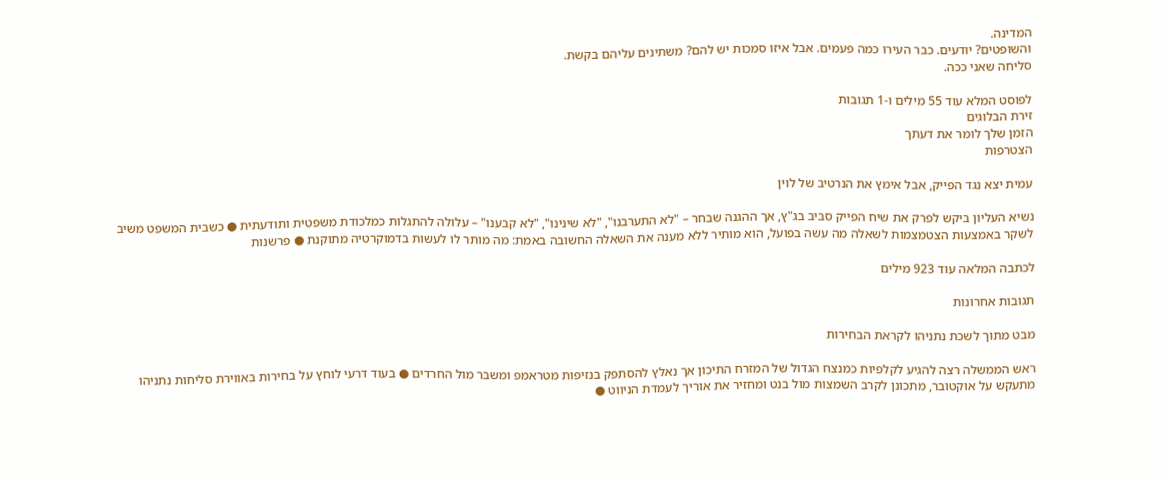המדינה.
והשופטים? יודעים. כבר העירו כמה פעמים. אבל איזו סמכות יש להם? משתינים עליהם בקשת.
סליחה שאני ככה.

לפוסט המלא עוד 55 מילים ו-1 תגובות
זירת הבלוגים
הזמן שלך לומר את דעתך
הצטרפות

עמית יצא נגד הפייק, אבל אימץ את הנרטיב של לוין

נשיא העליון ביקש לפרק את שיח הפייק סביב בג"ץ, אך ההגנה שבחר – "לא התערבנו", "לא שינינו", "לא קבענו" – עלולה להתגלות כמלכודת משפטית ותודעתית ● כשבית המשפט משיב לשקר באמצעות הצטמצמות לשאלה מה עשה בפועל, הוא מותיר ללא מענה את השאלה החשובה באמת: מה מותר לו לעשות בדמוקרטיה מתוקנת ● פרשנות

לכתבה המלאה עוד 923 מילים

תגובות אחרונות

מבט מתוך לשכת נתניהו לקראת הבחירות

ראש הממשלה רצה להגיע לקלפיות כמנצח הגדול של המזרח התיכון אך נאלץ להסתפק בנזיפות מטראמפ ומשבר מול החרדים ● בעוד דרעי לוחץ על בחירות באווירת סליחות נתניהו מתעקש על אוקטובר, מתכונן לקרב השמצות מול בנט ומחזיר את אוריך לעמדת הניווט ●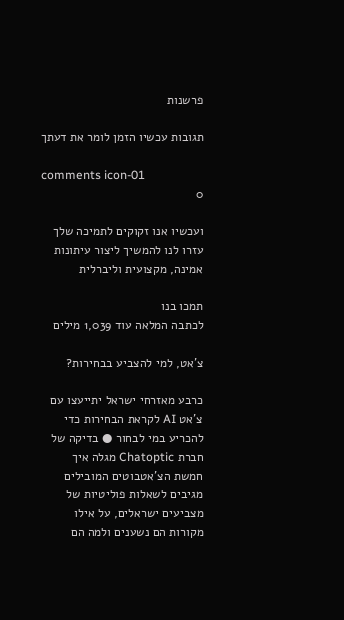פרשנות

תגובות עכשיו הזמן לומר את דעתך

comments icon-01
0

ועכשיו אנו זקוקים לתמיכה שלך עזרו לנו להמשיך ליצור עיתונות אמינה, מקצועית וליברלית

תמכו בנו
לכתבה המלאה עוד 1,039 מילים

צ'אט, למי להצביע בבחירות?

כרבע מאזרחי ישראל יתייעצו עם צ'אט AI לקראת הבחירות כדי להכריע במי לבחור ● בדיקה של חברת Chatoptic מגלה איך חמשת הצ'אטבוטים המובילים מגיבים לשאלות פוליטיות של מצביעים ישראלים, על אילו מקורות הם נשענים ולמה הם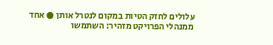עלולים לחזק הטיות במקום לנטרל אותן ● אחד ממנהלי הפרויקט מזהיר: השתמשו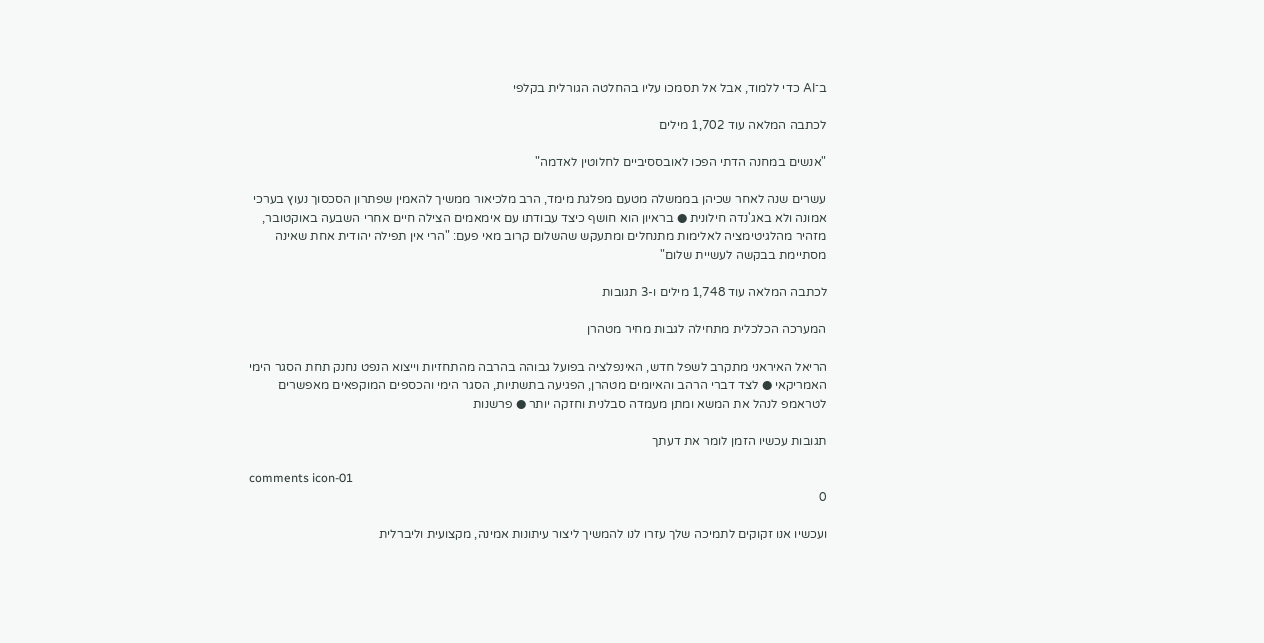ב־AI כדי ללמוד, אבל אל תסמכו עליו בהחלטה הגורלית בקלפי

לכתבה המלאה עוד 1,702 מילים

"אנשים במחנה הדתי הפכו לאובססיביים לחלוטין לאדמה"

עשרים שנה לאחר שכיהן בממשלה מטעם מפלגת מימד, הרב מלכיאור ממשיך להאמין שפתרון הסכסוך נעוץ בערכי אמונה ולא באג'נדה חילונית ● בראיון הוא חושף כיצד עבודתו עם אימאמים הצילה חיים אחרי השבעה באוקטובר, מזהיר מהלגיטימציה לאלימות מתנחלים ומתעקש שהשלום קרוב מאי פעם: "הרי אין תפילה יהודית אחת שאינה מסתיימת בבקשה לעשיית שלום"

לכתבה המלאה עוד 1,748 מילים ו-3 תגובות

המערכה הכלכלית מתחילה לגבות מחיר מטהרן

הריאל האיראני מתקרב לשפל חדש, האינפלציה בפועל גבוהה בהרבה מהתחזיות וייצוא הנפט נחנק תחת הסגר הימי האמריקאי ● לצד דברי הרהב והאיומים מטהרן, הפגיעה בתשתיות, הסגר הימי והכספים המוקפאים מאפשרים לטראמפ לנהל את המשא ומתן מעמדה סבלנית וחזקה יותר ● פרשנות

תגובות עכשיו הזמן לומר את דעתך

comments icon-01
0

ועכשיו אנו זקוקים לתמיכה שלך עזרו לנו להמשיך ליצור עיתונות אמינה, מקצועית וליברלית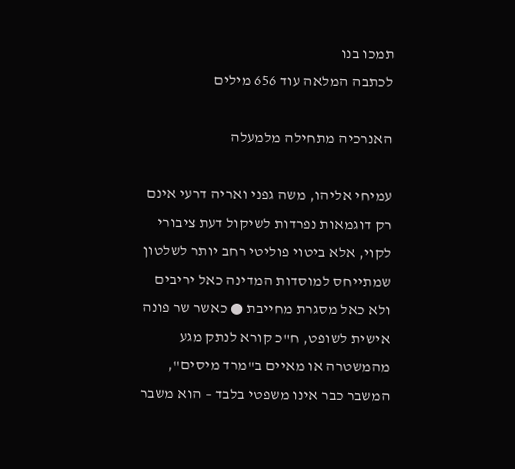תמכו בנו
לכתבה המלאה עוד 656 מילים

האנרכיה מתחילה מלמעלה

עמיחי אליהו, משה גפני ואריה דרעי אינם רק דוגמאות נפרדות לשיקול דעת ציבורי לקוי, אלא ביטוי פוליטי רחב יותר לשלטון שמתייחס למוסדות המדינה כאל יריבים ולא כאל מסגרת מחייבת ● כאשר שר פונה אישית לשופט, ח"כ קורא לנתק מגע מהמשטרה או מאיים ב"מרד מיסים", המשבר כבר אינו משפטי בלבד – הוא משבר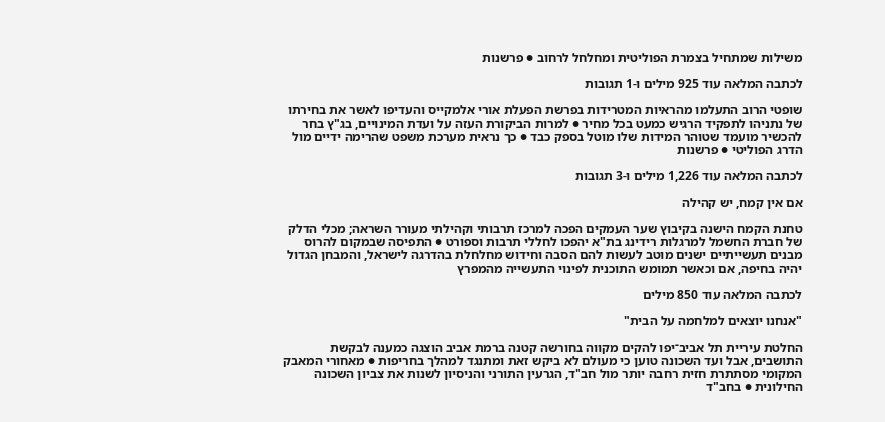משילות שמתחיל בצמרת הפוליטית ומחלחל לרחוב ● פרשנות

לכתבה המלאה עוד 925 מילים ו-1 תגובות

שופטי הרוב התעלמו מהראיות המטרידות בפרשת הפעלת אורי אלמקייס והעדיפו לאשר את בחירתו של נתניהו לתפקיד הרגיש כמעט בכל מחיר ● למרות הביקורת העזה על ועדת המינויים, בג"ץ בחר להכשיר מועמד שטוהר המידות שלו מוטל בספק כבד ● כך נראית מערכת משפט שהרימה ידיים מול הדרג הפוליטי ● פרשנות

לכתבה המלאה עוד 1,226 מילים ו-3 תגובות

אם אין קמח, יש קהילה

טחנת הקמח הישנה בקיבוץ שער העמקים הפכה למרכז תרבותי וקהילתי מעורר השראה; מכלי הדלק של חברת החשמל למרגלות רידינג בת"א יהפכו לחללי תרבות וספורט ● התפיסה שבמקום להרוס מבנים תעשייתיים ישנים מוטב לעשות להם הסבה וחידוש מחלחלת בהדרגה לישראל, והמבחן הגדול יהיה בחיפה, אם וכאשר תמומש התוכנית לפינוי התעשייה מהמפרץ

לכתבה המלאה עוד 850 מילים

"אנחנו יוצאים למלחמה על הבית"

החלטת עיריית תל אביב־יפו להקים מקווה בחורשה קטנה ברמת אביב הוצגה כמענה לבקשת התושבים, אבל ועד השכונה טוען כי מעולם לא ביקש זאת ומתנגד למהלך בחריפות ● מאחורי המאבק המקומי מסתתרת חזית רחבה יותר מול חב"ד, הגרעין התורני והניסיון לשנות את צביון השכונה החילונית ● בחב"ד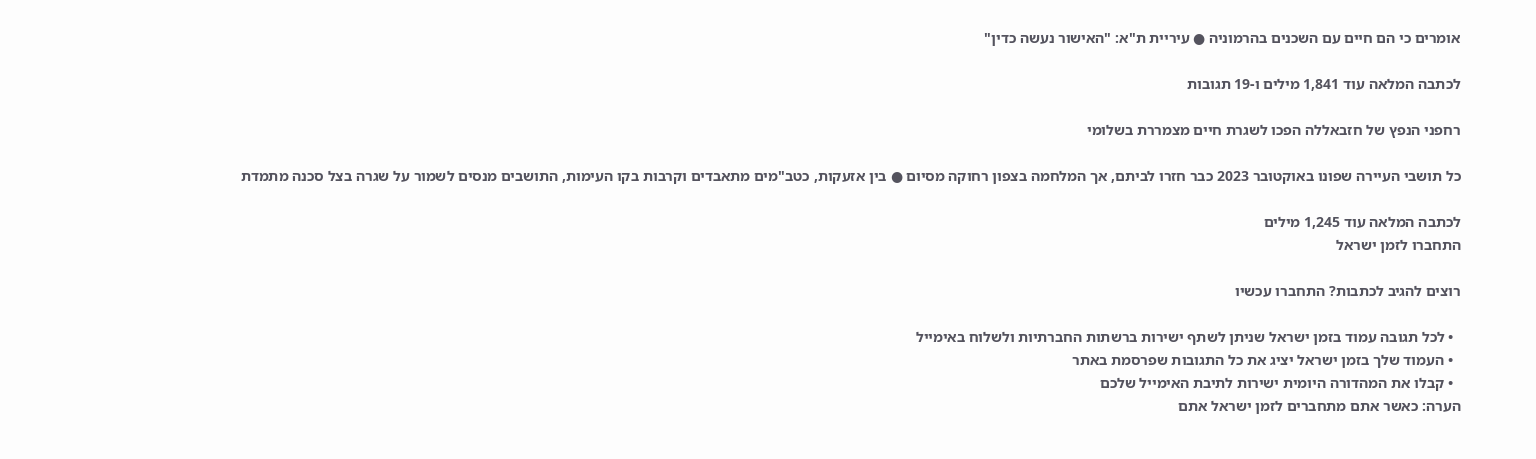אומרים כי הם חיים עם השכנים בהרמוניה ● עיריית ת"א: "האישור נעשה כדין"

לכתבה המלאה עוד 1,841 מילים ו-19 תגובות

רחפני הנפץ של חזבאללה הפכו לשגרת חיים מצמררת בשלומי

כל תושבי העיירה שפונו באוקטובר 2023 כבר חזרו לביתם, אך המלחמה בצפון רחוקה מסיום ● בין אזעקות, כטב"מים מתאבדים וקרבות בקו העימות, התושבים מנסים לשמור על שגרה בצל סכנה מתמדת

לכתבה המלאה עוד 1,245 מילים
התחברו לזמן ישראל

רוצים להגיב לכתבות? התחברו עכשיו

  • לכל תגובה עמוד בזמן ישראל שניתן לשתף ישירות ברשתות החברתיות ולשלוח באימייל
  • העמוד שלך בזמן ישראל יציג את כל התגובות שפרסמת באתר
  • קבלו את המהדורה היומית ישירות לתיבת האימייל שלכם
הערה: כאשר אתם מתחברים לזמן ישראל אתם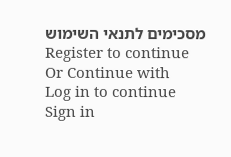מסכימים לתנאי השימוש
Register to continue
Or Continue with
Log in to continue
Sign in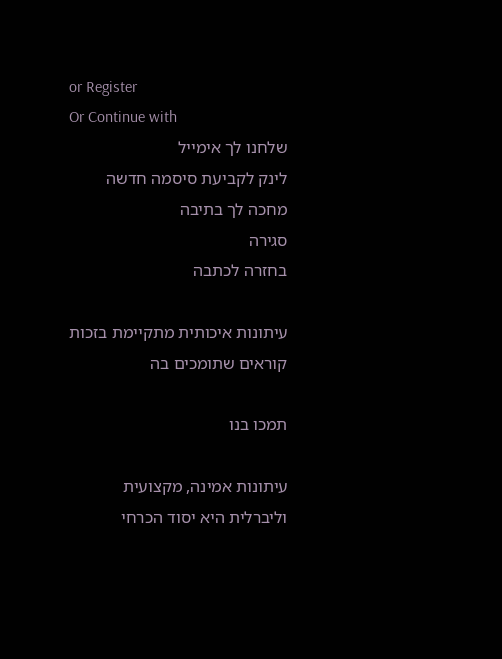or Register
Or Continue with
שלחנו לך אימייל
לינק לקביעת סיסמה חדשה מחכה לך בתיבה
סגירה
בחזרה לכתבה

עיתונות איכותית מתקיימת בזכות קוראים שתומכים בה

תמכו בנו

עיתונות אמינה, מקצועית וליברלית היא יסוד הכרחי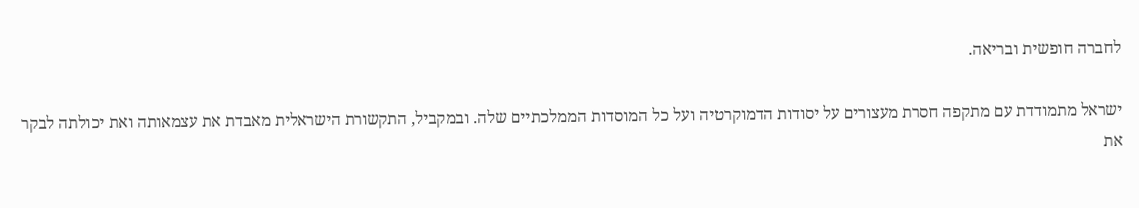לחברה חופשית ובריאה.

ישראל מתמודדת עם מתקפה חסרת מעצורים על יסודות הדמוקרטיה ועל כל המוסדות הממלכתיים שלה. ובמקביל, התקשורת הישראלית מאבדת את עצמאותה ואת יכולתה לבקר את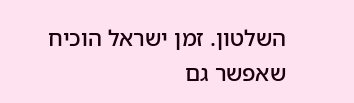השלטון. זמן ישראל הוכיח שאפשר גם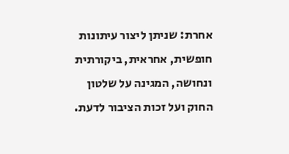אחרת: שניתן ליצור עיתונות חופשית, אחראית, ביקורתית ונחושה, המגינה על שלטון החוק ועל זכות הציבור לדעת.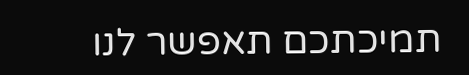תמיכתכם תאפשר לנו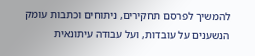להמשיך לפרסם תחקירים, ניתוחים וכתבות עומק הנשענים על עובדות, ועל עבודה עיתונאית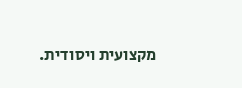מקצועית ויסודית.